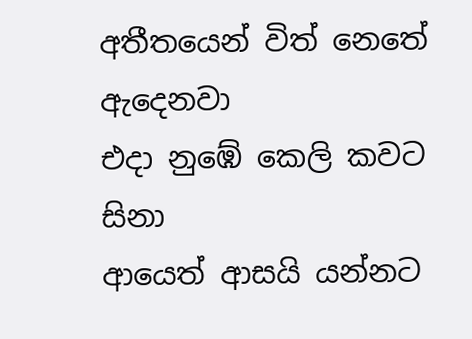අතීතයෙන් විත් නෙතේ ඇදෙනවා
එදා නුඹේ කෙලි කවට සිනා
ආයෙත් ආසයි යන්නට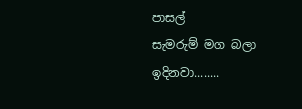පාසල්
සැමරුම් මග බලා ඉදිනවා........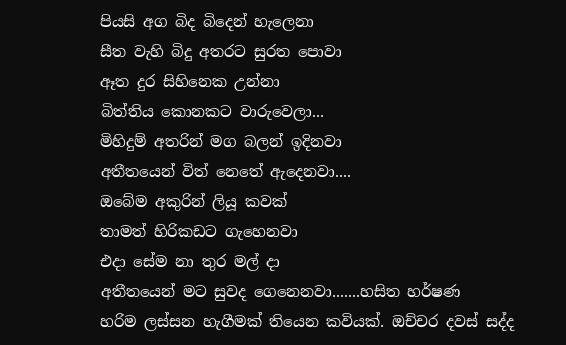පියසි අග බිද බිදෙන් හැලෙනා
සීත වැහි බිදු අතරට සුරත පොවා
ඈත දුර සිහිනෙක උන්නා
බිත්තිය කොනකට වාරුවෙලා...
මිහිදුම් අතරින් මග බලන් ඉදිනවා
අතීතයෙන් විත් නෙතේ ඇදෙනවා....
ඔබේම අකුරින් ලියූ කවක්
තාමත් හිරිකඩට ගැහෙනවා
එදා සේම නා තුර මල් දා
අතීතයෙන් මට සුවද ගෙනෙනවා.......හසිත හර්ෂණ
හරිම ලස්සන හැගීමක් තියෙන කවියක්. ඔච්චර දවස් සද්ද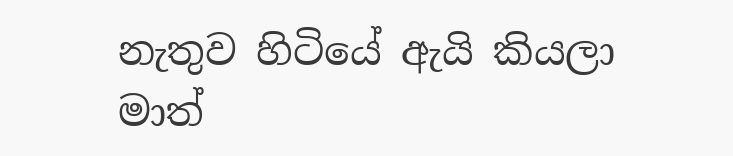නැතුව හිටියේ ඇයි කියලා මාත්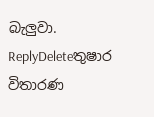බැලුවා.
ReplyDeleteතුෂාර විතාරණ